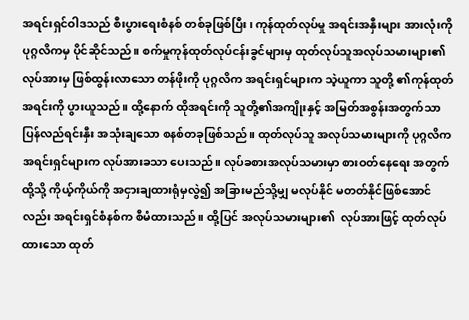အရင်းရှင်ဝါဒသည် စီးပွားရေးစံနစ် တစ်ခုဖြစ်ပြီး၊ ကုန်ထုတ်လုပ်မှု အရင်းအနှီးများ အားလုံးကို ပုဂ္ဂလိကမှ ပိုင်ဆိုင်သည်။ စက်မှုကုန်ထုတ်လုပ်ငန်းခွင်များမှ ထုတ်လုပ်သူအလုပ်သမားများ၏ လုပ်အားမှ ဖြစ်ထွန်းလာသော တန်ဖိုးကို ပုဂ္ဂလိက အရင်းရှင်များက သဲ့ယူကာ သူတို့ ၏ကုန်ထုတ်အရင်းကို ပွားယူသည်။ ထို့နောက် ထိုအရင်းကို သူတို့၏အကျိုးနှင့် အမြတ်အစွန်းအတွက်သာ ပြန်လည်ရင်းနှီး အသုံးချသော စနစ်တခုဖြစ်သည်။ ထုတ်လုပ်သူ အလုပ်သမားများကို ပုဂ္ဂလိက အရင်းရှင်များက လုပ်အားခသာ ပေး‌သည်။ လုပ်ခစားအလုပ်သမားမှာ စားဝတ်နေရေး အတွက် ထို့သို့ ကိုယ့်ကိုယ်ကို အငှားချထားရုံမှလွဲ၍ အခြားမည်သို့မျှ မလုပ်နိုင် မတတ်နိုင်ဖြစ်အောင်လည်း အရင်းရှင်စံနစ်က စီမံထားသည်။ ထို့ပြင် အလုပ်သမားများ၏  လုပ်အားဖြင့် ထုတ်လုပ်ထားသော ထုတ်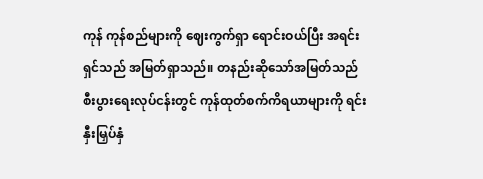ကုန် ကုန်စည်များကို ဈေးကွက်ရှာ ရောင်းဝယ်ပြီး အရင်းရှင်သည် အမြတ်ရှာသည်။ တနည်းဆိုသော်အမြတ်သည် စီးပွားရေးလုပ်ငန်းတွင် ကုန်ထုတ်စက်ကိရယာများကို ရင်းနှီးမြှပ်နှံ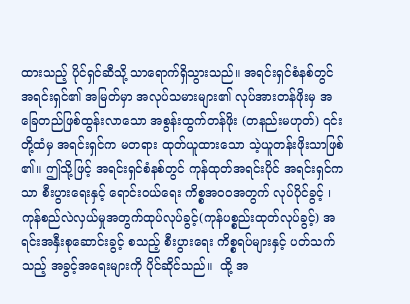ထားသည့် ပိုင်ရှင်ဆီသို့ သာရောက်ရှိသွားသည်။ အရင်းရှင်စံနစ်တွင် အရင်းရှင်၏ အမြတ်မှာ အလုပ်သမားများ၏ လုပ်အားတန်ဖိုးမှ အခြေတည်ဖြစ်ထွန်းလာသော အစွန်းထွက်တန်ဖိုး (တနည်းမဟုတ်) ၎င်းတို့ထံမှ အရင်းရှင်က မတရား ထုတ်ယူထားသော သဲ့ယူတန်းဖိုးသာဖြစ် ၏။ ဤသို့ဖြင့် အရင်းရှင်စံနစ်တွင် ကုန်ထုတ်အရင်းပိုင် အရင်းရှင်ကသာ စီးပွားရေးနှင့် ရောင်းဝယ်ရေး ကိစ္စအဝဝအတွက် လုပ်ပိုင်ခွင့် ၊ ကုန်စည်လဲလှယ်မှုအတွက်ထုပ်လုပ်ခွင့်(ကုန်ပစ္စည်းထုတ်လုပ်ခွင့်) အရင်းအနှီးစုဆောင်းခွင့် စသည့် စီးပွားရေး ကိစ္စရပ်များနှင့် ပတ်သက်သည့် အခွင့်အရေးများကို ပိုင်ဆိုင်သည်။  ထို့ အ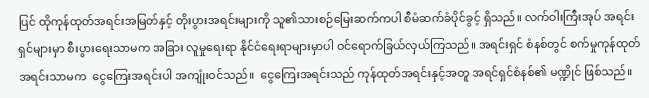ပြင် ထိုကုန်ထုတ်အရင်းအမြတ်နှင့် တိုးပွားအရင်းများကို သူ၏သားစဉ်မြေးဆက်ကပါ စီမံဆက်ခံပိုင်ခွင့် ရှိသည်။ လက်ဝါးကြီးအုပ် အရင်းရှင်များမှာ စီးပွား‌‌ရေးသာမက အခြား လူမှုရေးရာ နိုင်ငံ‌ရေးရာများမှာပါ ဝင်ရောက်ခြယ်လှယ်ကြသည်။ အရင်းရှင် စံနစ်တွင် စက်မှုကုန်ထုတ် အရင်းသာမက  ငွေကြေးအရင်းပါ အကျုံးဝင်သည်။  ငွေကြေးအရင်းသည် ကုန်ထုတ်အရင်းနှင့်အတူ အရင်ရှင်စံနစ်၏ မဏ္ဍိုင် ဖြစ်သည်။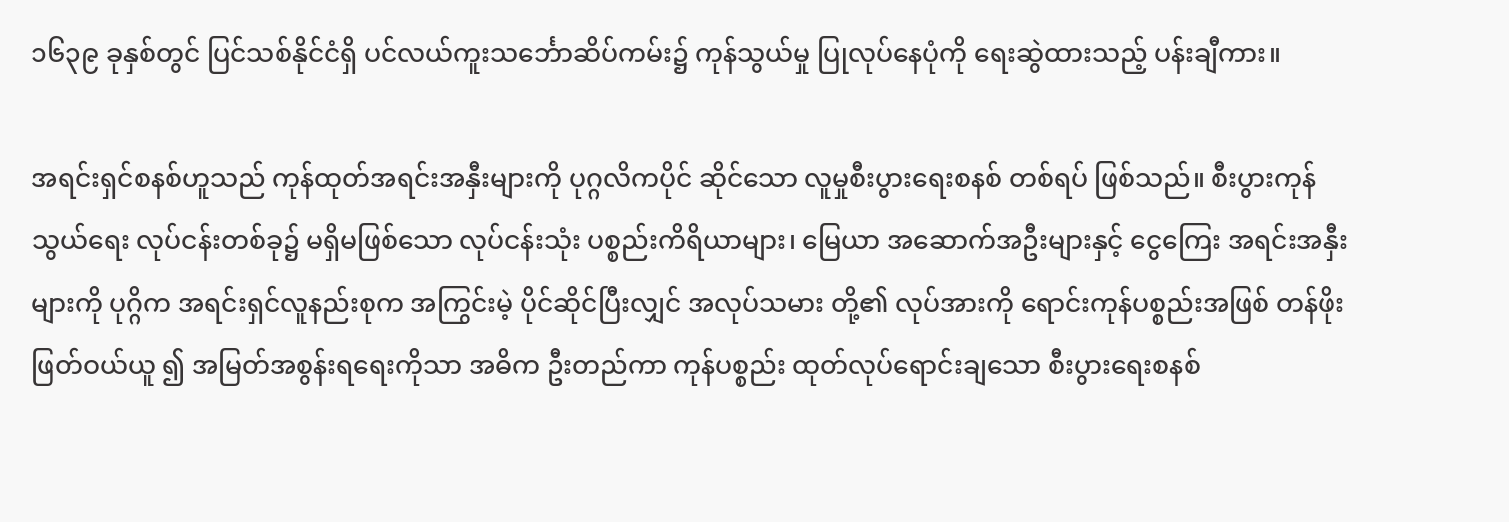၁၆၃၉ ခုနှစ်တွင် ပြင်သစ်နိုင်ငံရှိ ပင်လယ်ကူးသင်္ဘောဆိပ်ကမ်း၌ ကုန်သွယ်မှု ပြုလုပ်နေပုံကို ရေးဆွဲထားသည့် ပန်းချီကား။

အရင်းရှင်စနစ်ဟူသည် ကုန်ထုတ်အရင်းအနှီးများကို ပုဂ္ဂလိကပိုင် ဆိုင်သော လူမှုစီးပွားရေးစနစ် တစ်ရပ် ဖြစ်သည်။ စီးပွားကုန်သွယ်ရေး လုပ်ငန်းတစ်ခု၌ မရှိမဖြစ်သော လုပ်ငန်းသုံး ပစ္စည်းကိရိယာများ၊ မြေယာ အဆောက်အဦးများနှင့် ငွေကြေး အရင်းအနှီးများကို ပုဂ္ဂိက အရင်းရှင်လူနည်းစုက အကြွင်းမဲ့ ပိုင်ဆိုင်ပြီးလျှင် အလုပ်သမား တို့၏ လုပ်အားကို ရောင်းကုန်ပစ္စည်းအဖြစ် တန်ဖိုးဖြတ်ဝယ်ယူ ၍ အမြတ်အစွန်းရရေးကိုသာ အဓိက ဦးတည်ကာ ကုန်ပစ္စည်း ထုတ်လုပ်ရောင်းချသော စီးပွားရေးစနစ်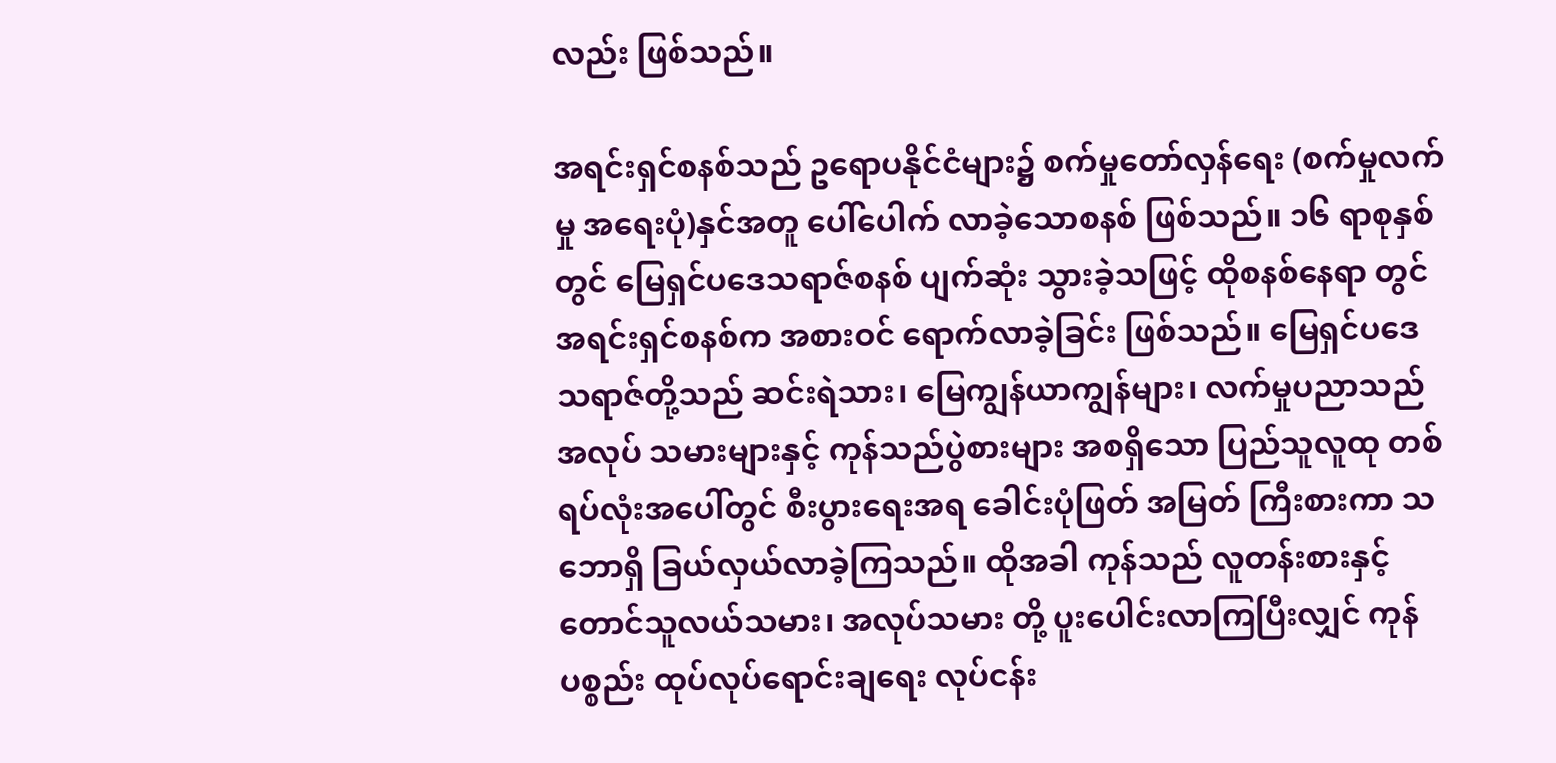လည်း ဖြစ်သည်။

အရင်းရှင်စနစ်သည် ဥရောပနိုင်ငံများ၌ စက်မှုတော်လှန်ရေး (စက်မှုလက်မှု အရေးပုံ)နှင်အတူ ပေါ်ပေါက် လာခဲ့သောစနစ် ဖြစ်သည်။ ၁၆ ရာစုနှစ်တွင် မြေရှင်ပဒေသရာဇ်စနစ် ပျက်ဆုံး သွားခဲ့သဖြင့် ထိုစနစ်နေရာ တွင် အရင်းရှင်စနစ်က အစားဝင် ရောက်လာခဲ့ခြင်း ဖြစ်သည်။ မြေရှင်ပဒေသရာဇ်တို့သည် ဆင်းရဲသား၊ မြေကျွန်ယာကျွန်များ၊ လက်မှုပညာသည် အလုပ် သမားများနှင့် ကုန်သည်ပွဲစားများ အစရှိသော ပြည်သူလူထု တစ်ရပ်လုံးအပေါ်တွင် စီးပွားရေးအရ ခေါင်းပုံဖြတ် အမြတ် ကြီးစားကာ သဘောရှိ ခြယ်လှယ်လာခဲ့ကြသည်။ ထိုအခါ ကုန်သည် လူတန်းစားနှင့် တောင်သူလယ်သမား၊ အလုပ်သမား တို့ ပူးပေါင်းလာကြပြီးလျှင် ကုန်ပစ္စည်း ထုပ်လုပ်ရောင်းချရေး လုပ်ငန်း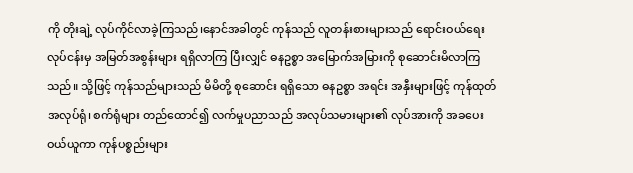ကို တိုးချဲ့ လုပ်ကိုင်လာခဲ့ကြသည်၊နောင်အခါတွင် ကုန်သည် လူတန်းစားများသည် ရောင်းဝယ်ရေးလုပ်ငန်းမှ အမြတ်အစွန်းများ ရရှိလာကြ ပြီးလျှင် ဓနဥစ္စာ အမြောက်အမြားကို စုဆောင်းမိလာကြသည်။ သို့ဖြင့် ကုန်သည်များသည် မိမိတို့ စုဆောင်း ရရှိသော ဓနဥစ္စာ အရင်း အနှီးများဖြင့် ကုန်ထုတ် အလုပ်ရုံ၊ စက်ရုံများ တည်ထောင်၍ လက်မှုပညာသည် အလုပ်သမားများ၏ လုပ်အားကို အခပေး ဝယ်ယူကာ ကုန်ပစ္စည်းများ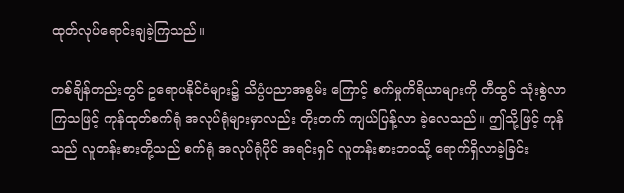ထုတ်လုပ်ရောင်းချခဲ့ကြသည်။

တစ်ချိန်တည်းတွင် ဥရောပနိုင်ငံများ၌ သိပ္ပံပညာအစွမ်း ကြောင့် စက်မှုကိရိယာများကို တီထွင် သုံးစွဲလာကြသဖြင့် ကုန်ထုတ်စက်ရုံ အလုပ်ရုံများမှာလည်း တိုးတက် ကျယ်ပြန့်လာ ခဲ့လေသည်။ ဤသို့ဖြင့် ကုန်သည် လူတန်းစားတို့သည် စက်ရုံ အလုပ်ရုံပိုင် အရင်းရှင် လူတန်းစားဘဝသို့ ရောက်ရှိလာခဲ့ခြင်း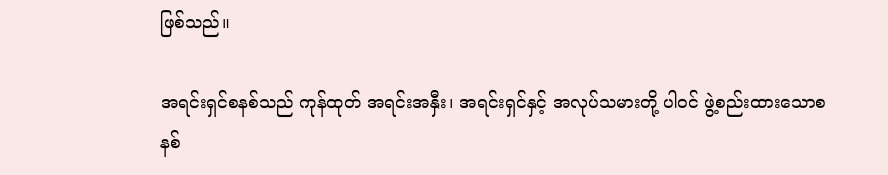ဖြစ်သည်။

အရင်းရှင်စနစ်သည် ကုန်ထုတ် အရင်းအနှီး၊ အရင်းရှင်နှင့် အလုပ်သမားတို့ ပါဝင် ဖွဲ့စည်းထားသောစနစ်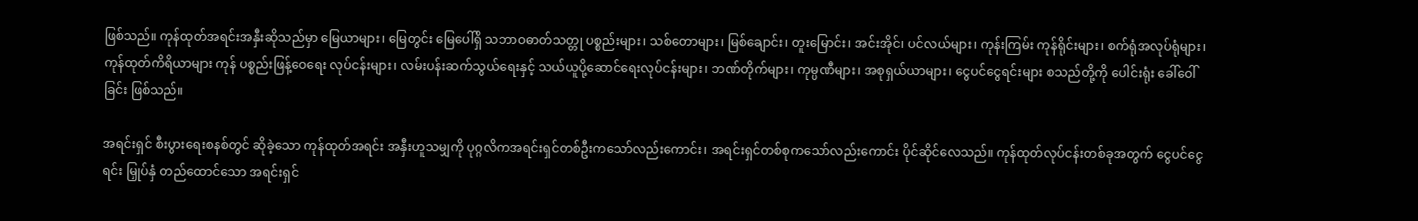ဖြစ်သည်။ ကုန်ထုတ်အရင်းအနှီးဆိုသည်မှာ မြေယာများ၊ မြေတွင်း မြေပေါ်ရှိ သဘာဝဓာတ်သတ္တု ပစ္စည်းများ၊ သစ်တောများ၊ မြစ်ချောင်း၊ တူးမြောင်း၊ အင်းအိုင်၊ ပင်လယ်များ၊ ကုန်းကြမ်း ကုန်ရိုင်းများ၊ စက်ရုံအလုပ်ရုံများ၊ ကုန်ထုတ်ကိရိယာများ ကုန် ပစ္စည်းဖြန့်ဝေရေး လုပ်ငန်းများ၊ လမ်းပန်းဆက်သွယ်ရေးနှင့် သယ်ယူပို့ဆောင်ရေးလုပ်ငန်းများ၊ ဘဏ်တိုက်များ၊ ကုမ္ပဏီများ၊ အစုရှယ်ယာများ၊ ငွေပင်ငွေရင်းများ စသည်တို့ကို ပေါင်းရုံး ခေါ်ဝေါ်ခြင်း ဖြစ်သည်။

အရင်းရှင် စီးပွားရေးစနစ်တွင် ဆိုခဲ့သော ကုန်ထုတ်အရင်း အနှီးဟူသမျှကို ပုဂ္ဂလိကအရင်းရှင်တစ်ဦးကသော်လည်းကောင်း၊ အရင်းရှင်တစ်စုကသော်လည်းကောင်း ပိုင်ဆိုင်လေသည်။ ကုန်ထုတ်လုပ်ငန်းတစ်ခုအတွက် ငွေပင်ငွေရင်း မြှုပ်နှံ တည်ထောင်သော အရင်းရှင်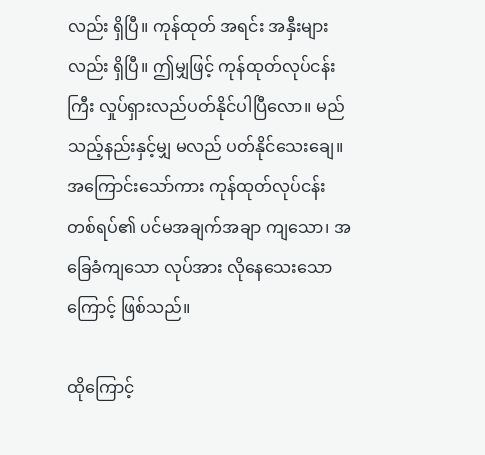လည်း ရှိပြီ။ ကုန်ထုတ် အရင်း အနှီးများလည်း ရှိပြီ။ ဤမျှဖြင့် ကုန်ထုတ်လုပ်ငန်းကြီး လှုပ်ရှားလည်ပတ်နိုင်ပါပြီလော။ မည်သည့်နည်းနှင့်မျှ မလည် ပတ်နိုင်သေးချေ။ အကြောင်းသော်ကား ကုန်ထုတ်လုပ်ငန်း တစ်ရပ်၏ ပင်မအချက်အချာ ကျသော၊ အခြေခံကျသော လုပ်အား လိုနေသေးသောကြောင့် ဖြစ်သည်။

ထိုကြောင့်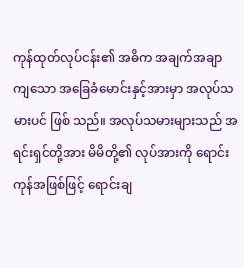ကုန်ထုတ်လုပ်ငန်း၏ အဓိက အချက်အချာ ကျသော အခြေခံမောင်းနှင့်အားမှာ အလုပ်သမားပင် ဖြစ် သည်။ အလုပ်သမားများသည် အရင်းရှင်တို့အား မိမိတို့၏ လုပ်အားကို ရောင်းကုန်အဖြစ်ဖြင့် ရောင်းချ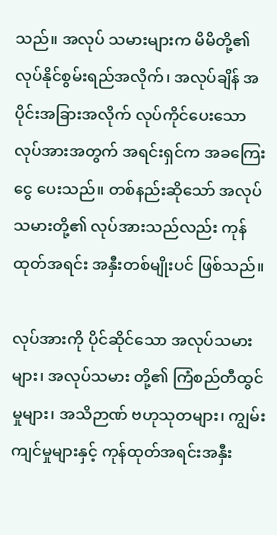သည်။ အလုပ် သမားများက မိမိတို့၏ လုပ်နိုင်စွမ်းရည်အလိုက်၊ အလုပ်ချိန် အပိုင်းအခြားအလိုက် လုပ်ကိုင်ပေးသော လုပ်အားအတွက် အရင်းရှင်က အခကြေးငွေ ပေးသည်။ တစ်နည်းဆိုသော် အလုပ်သမားတို့၏ လုပ်အားသည်လည်း ကုန်ထုတ်အရင်း အနှီးတစ်မျိုးပင် ဖြစ်သည်။

လုပ်အားကို ပိုင်ဆိုင်သော အလုပ်သမားများ၊ အလုပ်သမား တို့၏ ကြံစည်တီထွင်မှုများ၊ အသိဉာဏ် ဗဟုသုတများ၊ ကျွမ်းကျင်မှုများနှင့် ကုန်ထုတ်အရင်းအနှီး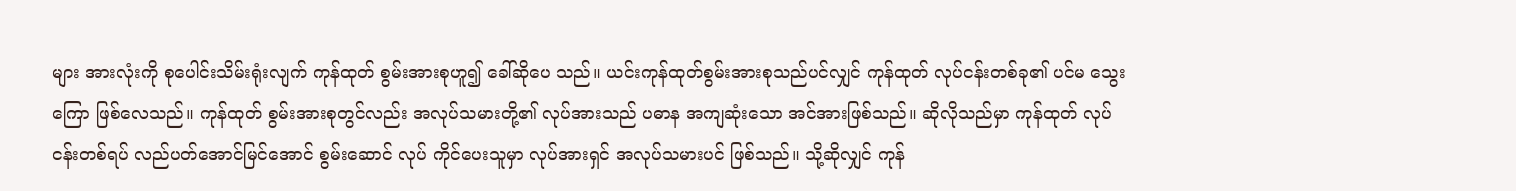များ အားလုံးကို စုပေါင်းသိမ်းရုံးလျက် ကုန်ထုတ် စွမ်းအားစုဟူ၍ ခေါ်ဆိုပေ သည်။ ယင်းကုန်ထုတ်စွမ်းအားစုသည်ပင်လျှင် ကုန်ထုတ် လုပ်ငန်းတစ်ခု၏ ပင်မ သွေးကြော ဖြစ်လေသည်။ ကုန်ထုတ် စွမ်းအားစုတွင်လည်း အလုပ်သမားတို့၏ လုပ်အားသည် ပဓာန အကျဆုံးသော အင်အားဖြစ်သည်။ ဆိုလိုသည်မှာ ကုန်ထုတ် လုပ်ငန်းတစ်ရပ် လည်ပတ်အောင်မြင်အောင် စွမ်းဆောင် လုပ် ကိုင်ပေးသူမှာ လုပ်အားရှင် အလုပ်သမားပင် ဖြစ်သည်။ သို့ဆိုလျှင် ကုန်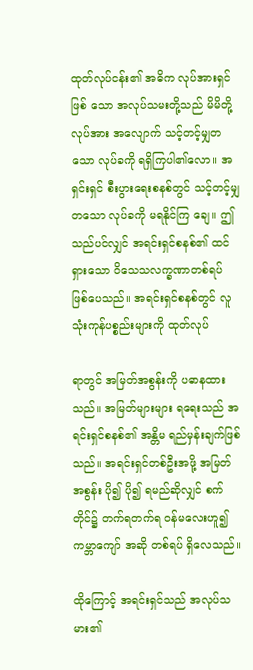ထုတ်လုပ်ငန်း၏ အဓိက လုပ်အားရှင်ဖြစ် သော အလုပ်သမးတို့သည် မိမိတို့ လုပ်အား အလျောက် သင့်တင့်မျှတသော လုပ်ခကို ရရှိကြပါ၏လော။ အရှင်းရှင် စီးပွားရေးစနစ်တွင် သင့်တင့်မျှတသော လုပ်ခကို မရနိုင်ကြ ချေ။ ဤသည်ပင်လျှင် အရင်းရှင်စနစ်၏ ထင်ရှားသော ဝိသေသလက္ခဏာတစ်ရပ် ဖြစ်ပေသည်။ အရင်းရှင်စနစ်တွင် လူသုံးကုန်ပစ္စည်းများကို ထုတ်လုပ်

ရာတွင် အမြတ်အစွန်းကို ပဓာနထားသည်။ အမြတ်များများ ရရေးသည် အရင်းရှင်စနစ်၏ အန္တိမ ရည်မှန်းချက်ဖြစ်သည်။ အရင်းရှင်တစ်ဦးအဖို့ အမြတ်အစွန်း ပို၍ ပို၍ ရမည်ဆိုလျှင် စက်တိုင်၌ တက်ရတက်ရ ဝန်မလေးဟူ၍ ကမ္ဘာကျော် အဆို တစ်ရပ် ရှိလေသည်။

ထိုကြောင့် အရင်းရှင်သည် အလုပ်သမား၏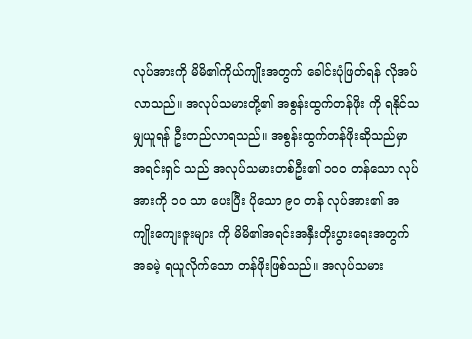လုပ်အားကို မိမိ၏ကိုယ်ကျိုးအတွက် ခေါင်းပုံဖြတ်ရန် လိုအပ်လာသည်။ အလုပ်သမားတို့၏ အစွန်းထွက်တန်ဖိုး ကို ရနိုင်သမျှယူရန် ဦးတည်လာရသည်။ အစွန်းထွက်တန်ဖိုးဆိုသည်မှာ အရင်းရှင် သည် အလုပ်သမားတစ်ဦး၏ ၁ဝဝ တန်သော လုပ်အားကို ၁ဝ သာ ပေးပြီး ပိုသော ၉ဝ တန် လုပ်အား၏ အကျိုးကျေးဇူးများ ကို မိမိ၏အရင်းအနှီးတိုးပွားရေးအတွက် အခမဲ့ ရယူလိုက်သော တန်ဖိုးဖြစ်သည်။ အလုပ်သမား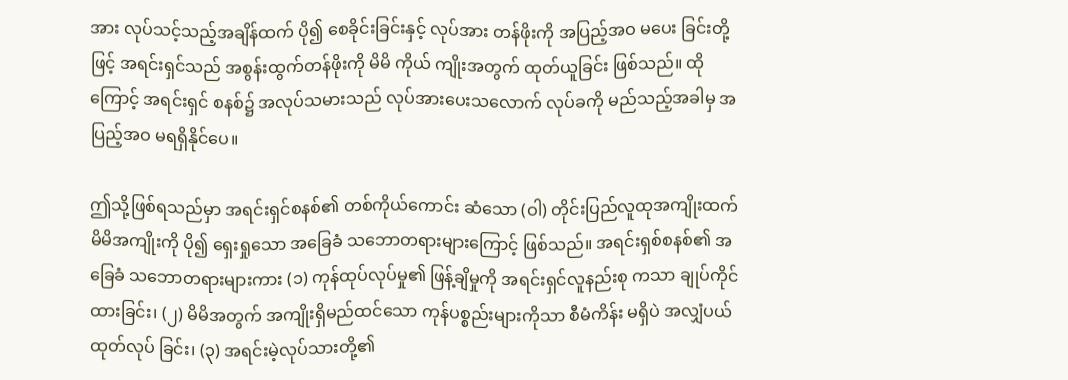အား လုပ်သင့်သည့်အချိန်ထက် ပို၍ စေခိုင်းခြင်းနှင့် လုပ်အား တန်ဖိုးကို အပြည့်အဝ မပေး ခြင်းတို့ဖြင့် အရင်းရှင်သည် အစွန်းထွက်တန်ဖိုးကို မိမိ ကိုယ် ကျိုးအတွက် ထုတ်ယူခြင်း ဖြစ်သည်။ ထိုကြောင့် အရင်းရှင် စနစ်၌ အလုပ်သမားသည် လုပ်အားပေးသလောက် လုပ်ခကို မည်သည့်အခါမှ အပြည့်အဝ မရရှိနိုင်ပေ။

ဤသို့ဖြစ်ရသည်မှာ အရင်းရှင်စနစ်၏ တစ်ကိုယ်ကောင်း ဆံသော (ဝါ) တိုင်းပြည်လူထုအကျိုးထက် မိမိအကျိုးကို ပို၍ ရှေးရှုသော အခြေခံ သဘောတရားများကြောင့် ဖြစ်သည်။ အရင်းရှစ်စနစ်၏ အခြေခံ သဘောတရားများကား (၁) ကုန်ထုပ်လုပ်မှု၏ ဖြန့်ချိမှုကို အရင်းရှင်လူနည်းစု ကသာ ချုပ်ကိုင်ထားခြင်း၊ (၂) မိမိအတွက် အကျိုးရှိမည်ထင်သော ကုန်ပစ္စည်းများကိုသာ စီမံကိန်း မရှိပဲ အလျှံပယ် ထုတ်လုပ် ခြင်း၊ (၃) အရင်းမဲ့လုပ်သားတို့၏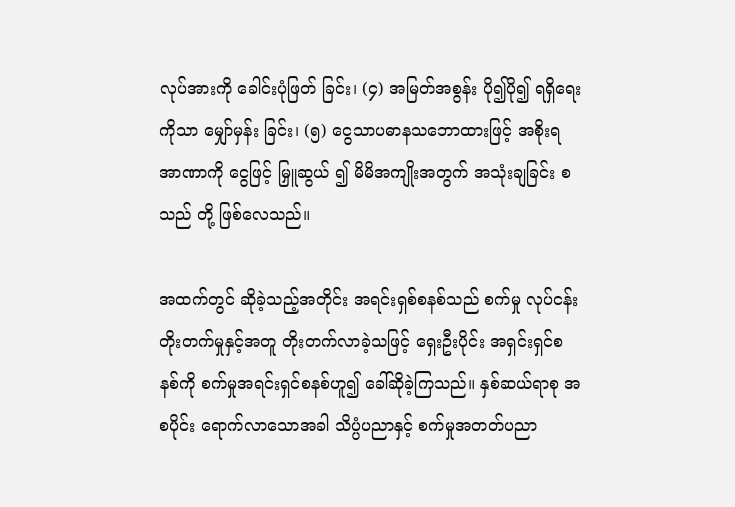လုပ်အားကို ခေါင်းပုံဖြတ် ခြင်း၊ (၄) အမြတ်အစွန်း ပို၍ပို၍ ရရှိရေးကိုသာ မျှော်မှန်း ခြင်း၊ (၅) ငွေသာပဓာနသဘောထားဖြင့် အစိုးရအာဏာကို ငွေဖြင့် မြှူဆွယ် ၍ မိမိအကျိုးအတွက် အသုံးချခြင်း စသည် တို့ ဖြစ်လေသည်။

အထက်တွင် ဆိုခဲ့သည့်အတိုင်း အရင်းရှစ်စနစ်သည် စက်မှု လုပ်ငန်း တိုးတက်မှုနှင့်အတူ တိုးတက်လာခဲ့သဖြင့် ရှေးဦးပိုင်း အရှင်းရှင်စနစ်ကို စက်မှုအရင်းရှင်စနစ်ဟူ၍ ခေါ်ဆိုခဲ့ကြသည်။ နှစ်ဆယ်ရာစု အစပိုင်း ရောက်လာသောအခါ သိပ္ပံပညာနှင့် စက်မှုအတတ်ပညာ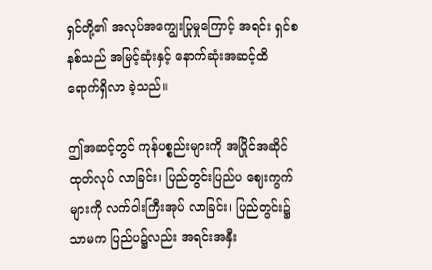ရှင်တို့၏ အလုပ်အကျွေးပြုမှုကြောင့် အရင်း ရှင်စနစ်သည် အမြင့်ဆုံးနှင့် နောက်ဆုံးအဆင့်ထိ ရောက်ရှိလာ ခဲ့သည်။

ဤအဆင့်တွင် ကုန်ပစ္စည်းများကို အပြိုင်အဆိုင် ထုတ်လုပ် လာခြင်း၊ ပြည်တွင်းပြည်ပ ဈေးကွက်များကို လက်ဝါးကြီးအုပ် လာခြင်း၊ ပြည်တွင်း၌သာမက ပြည်ပ၌လည်း အရင်းအနှီး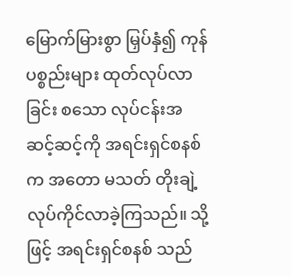မြောက်မြားစွာ မြှပ်နှံ၍ ကုန်ပစ္စည်းများ ထုတ်လုပ်လာခြင်း စသော လုပ်ငန်းအဆင့်ဆင့်ကို အရင်းရှင်စနစ်က အတော မသတ် တိုးချဲ့ လုပ်ကိုင်လာခဲ့ကြသည်။ သို့ဖြင့် အရင်းရှင်စနစ် သည်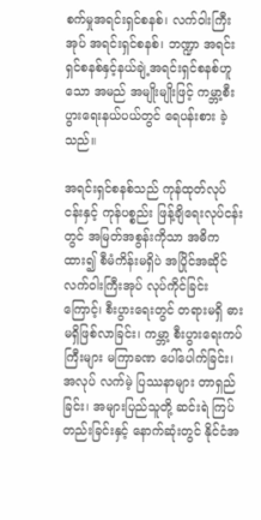စက်မှုအရင်းရှင်စနစ်၊ လက်ဝါးကြီးအုပ် အရင်းရှင်စနစ်၊ ဘဏ္ဍာ အရင်းရှင်စနစ်နှင့်နယ်ချဲ့အရင်းရှင်စနစ်ဟူသော အမည် အမျိုးမျိုးဖြင့် ကမ္ဘာ့စီးပွားရေးနယ်ပယ်တွင် ရေပန်းစား ခဲ့သည်။

အရင်းရှင်စနစ်သည် ကုန်ထုတ်လုပ်ငန်းနှင့် ကုန်ပစ္စည်း ဖြန့်ချိရေးလုပ်ငန်းတွင် အမြတ်အစွန်းကိုသာ အဓိကထား၍ စီမံကိန်းမရှိပဲ အပြိုင်အဆိုင် လက်ဝါးကြီးအုပ် လုပ်ကိုင်ခြင်း ကြောင့်၊ စီးပွားရေးတွင် တရားမရှိ ဓားမရှိဖြစ်လာခြင်း၊ ကမ္ဘာ့ စီးပွားရေးကပ်ကြီးများ မကြာခဏ ပေါ်ပေါက်ခြင်း၊ အလုပ် လက်မဲ့ ပြဿနာများ တာရှည်ခြင်း၊ အများပြည်သူတို့ ဆင်းရဲ ကြပ်တည်းခြင်းနှင့် နောက်ဆုံးတွင် နိုင်ငံအ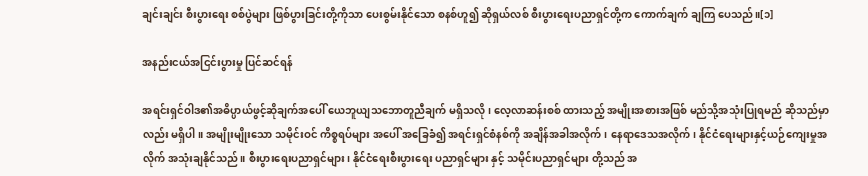ချင်းချင်း စီးပွားရေး စစ်ပွဲများ ဖြစ်ပွားခြင်းတို့ကိုသာ ပေးစွမ်းနိုင်သော စနစ်ဟူ၍ ဆိုရှယ်လစ် စီးပွားရေးပညာရှင်တို့က ကောက်ချက် ချကြ ပေသည်။[၁]

အနည်းငယ်အငြင်းပွားမှု ပြင်ဆင်ရန်

အရင်းရှင်ဝါဒ၏အဓိပ္ပာယ်ဖွင့်ဆိုချက်အပေါ် ယေဘူယျသဘောတူညီချက် မရှိသလို၊ လေ့လာဆန်းစစ် ထားသည့် အမျိုးအစားအဖြစ် မည်သို့အသုံးပြုရမည် ဆိုသည်မှာလည်း မရှိပါ။ အမျိုးမျိုးသော သမိုင်းဝင် ကိစ္စရပ်များ အပေါ် အခြေခံ၍ အရင်းရှင်စံနစ်ကို အချိန်အခါအလိုက်၊ နေရာဒေသအလိုက်၊ နိုင်ငံရေးများနှင့်ယဉ်ကျေးမှုအလိုက် အသုံးချနိုင်သည်။ စီးပွားရေးပညာရှင်များ၊ နိုင်ငံရေးစီးပွားရေး ပညာရှင်များ နှင့် သမိုင်းပညာရှင်များ တို့သည် အ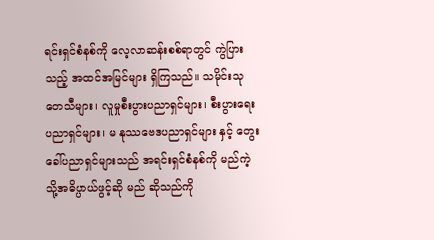ရင်းရှင်စံနစ်ကို လေ့လာဆန်းစစ်ရာတွင် ကွဲပြားသည့် အထင်အမြင်များ ရှိကြသည်။ သမိုင်းသုတေသီများ၊ လူမှုစီးပွားပညာရှင်များ၊ စီးပွားရေးပညာရှင်များ၊ မ နုဿဗေဒပညာရှင်များ နှင့် တွေးခေါ်ပညာရှင်များသည် အရင်းရှင်စံနစ်ကို မည်ကဲ့သို့အဓိပ္ပာယ်ဖွင့်ဆို မည် ဆိုသည်ကို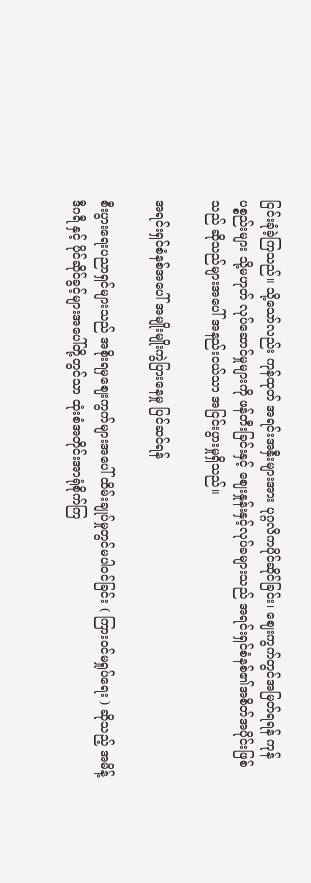ငြင်းခုံခဲ့ကြသည်။ သို့သော်လည်း ကုန်ထုတ် အရင်းအနှီးများအား ပုဂ္ဂလိကပိုင်ဆိုင်ခြင်း၊ ဈေးကွက်တွင်အမြတ်ရရန် ကုန်ပစ္စည်းများ သို့မဟုတ် လုပ်ဆောင်မှုများကို ဖန်တီးခြင်းနှင့် ဈေးနှုန်းနှင့်လုပ်ခများသည် အရင်းရှင်စံနစ်၏အစိတ်အပိုင်းဖြစ်သည် ဆိုသည်များအပေါ် အနည်းငယ်သာ အငြင်းပွားမှုရှိသည်။

အရင်းရှင်စံနစ်အပေါ် အမျိုးမျိုးကွဲပြားနေမှု ပြင်ဆင်ရန်

စီးပွားရေးပညာရှင်များသည် အစိုးရမှဈေးကွက်များအပေါ် ထိမ်းချုပ်မှုတွင်မပါဝင်ခြင်း ( ကြားဝင်မရှုပ်ရေး ) ဆိုသည့် အမိန့်ဒီဂရီ နှင့် ပိုင်ဆိုင်ခွင့်များအပေါ်တို့တွင်သာ ထုံးစံအတိုင်းအာရုံစိုက်ကြ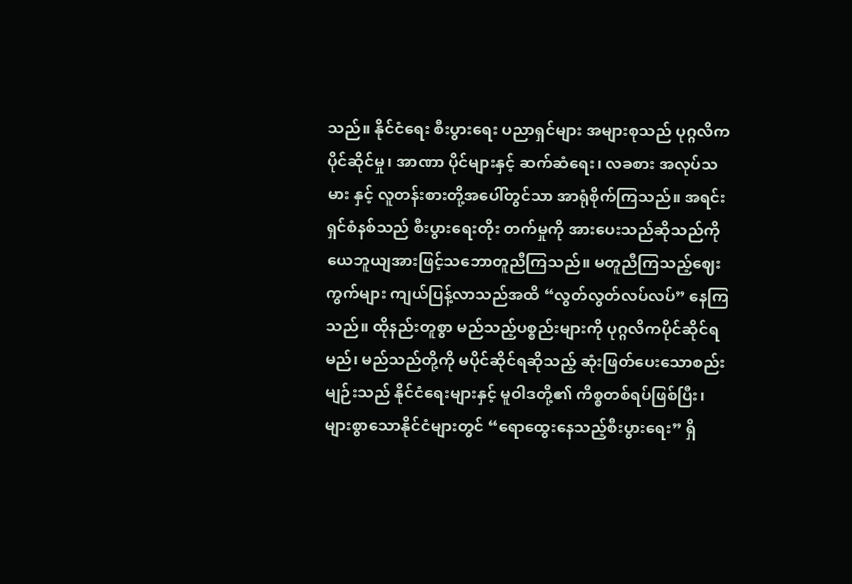သည်။ နိုင်ငံရေး စီးပွားရေး ပညာရှင်များ အများစုသည် ပုဂ္ဂလိကပိုင်ဆိုင်မှု၊ အာဏာ ပိုင်များနှင့် ဆက်ဆံရေး၊ လခစား အလုပ်သမား နှင့် လူတန်းစားတို့အပေါ်တွင်သာ အာရုံစိုက်ကြသည်။ အရင်းရှင်စံနစ်သည် စီးပွားရေးတိုး တက်မှုကို အားပေးသည်ဆိုသည်ကို ယေဘူယျအားဖြင့်သဘောတူညီကြသည်။ မတူညီကြသည့်ဈေးကွက်များ ကျယ်ပြန့်လာသည်အထိ “လွတ်လွတ်လပ်လပ်” နေကြသည်။ ထိုနည်းတူစွာ မည်သည့်ပစ္စည်းများကို ပုဂ္ဂလိကပိုင်ဆိုင်ရမည်၊ မည်သည်တို့ကို မပိုင်ဆိုင်ရဆိုသည့် ဆုံးဖြတ်ပေးသောစည်းမျဉ်းသည် နိုင်ငံရေးများနှင့် မူဝါဒတို့၏ ကိစ္စတစ်ရပ်ဖြစ်ပြီး၊ များစွာသောနိုင်ငံများတွင် “ရောထွေးနေသည့်စီးပွားရေး” ရှိ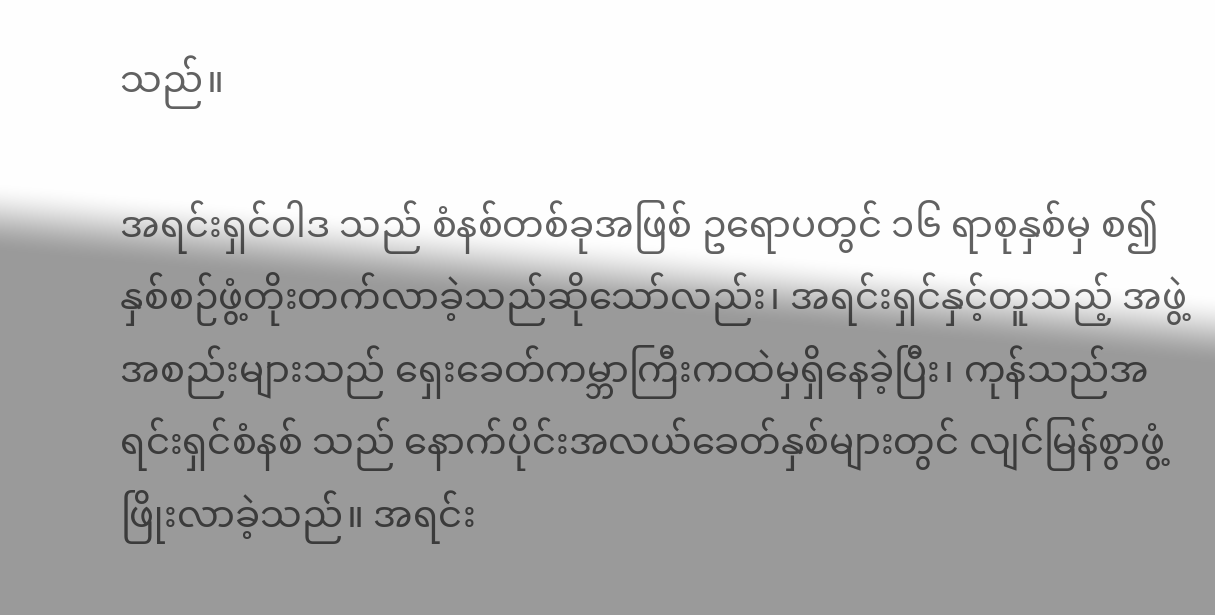သည်။

အရင်းရှင်ဝါဒ သည် စံနစ်တစ်ခုအဖြစ် ဥရောပတွင် ၁၆ ရာစုနှစ်မှ စ၍ နှစ်စဉ်ဖွံ့တိုးတက်လာခဲ့သည်ဆိုသော်လည်း၊ အရင်းရှင်နှင့်တူသည့် အဖွဲ့အစည်းများသည် ရှေးခေတ်ကမ္ဘာကြီးကထဲမှရှိနေခဲ့ပြီး၊ ကုန်သည်အရင်းရှင်စံနစ် သည် နောက်ပိုင်းအလယ်ခေတ်နှစ်များတွင် လျင်မြန်စွာဖွံ့ဖြိုးလာခဲ့သည်။ အရင်း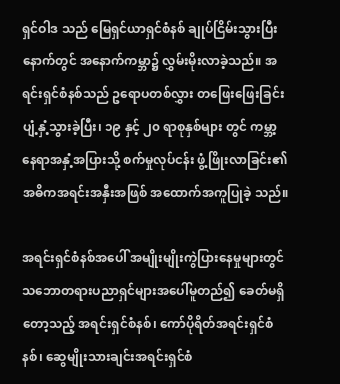ရှင်ဝါဒ သည် မြေရှင်ယာရှင်စံနစ် ချုပ်ငြိမ်းသွားပြီးနောက်တွင် အနောက်ကမ္ဘာ၌ လွှမ်းမိုးလာခဲ့သည်။ အရင်းရှင်စံနစ်သည် ဥရောပတစ်လွှား တဖြေးဖြေးခြင်း ပျံ့နှံ့သွားခဲ့ပြီး၊ ၁၉ နှင့် ၂၀ ရာစုနှစ်များ တွင် ကမ္ဘာ့နေရာအနှံ့အပြားသို့ စက်မှုလုပ်ငန်း ဖွံ့ဖြိုးလာခြင်း၏ အဓိကအရင်းအနှီးအဖြစ် အထောက်အကူပြုခဲ့ သည်။

အရင်းရှင်စံနစ်အပေါ် အမျိုးမျိုးကွဲပြားနေမှုများတွင် သဘောတရားပညာရှင်များအပေါ်မူတည်၍ ခေတ်မရှိ တော့သည့် အရင်းရှင်စံနစ်၊ ကော်ပိုရိတ်အရင်းရှင်စံနစ်၊ ဆွေမျိုးသားချင်းအရင်းရှင်စံ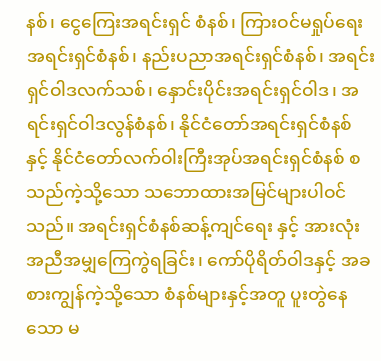နစ်၊ ငွေကြေးအရင်းရှင် စံနစ်၊ ကြားဝင်မရှုပ်ရေးအရင်းရှင်စံနစ်၊ နည်းပညာအရင်းရှင်စံနစ်၊ အရင်းရှင်ဝါဒလက်သစ်၊ နှောင်းပိုင်းအရင်းရှင်ဝါဒ၊ အရင်းရှင်ဝါဒလွန်စံနစ်၊ နိုင်ငံတော်အရင်းရှင်စံနစ် နှင့် နိုင်ငံတော်လက်ဝါးကြီးအုပ်အရင်းရှင်စံနစ် စသည်ကဲ့သို့သော သဘောထားအမြင်များပါဝင် သည်။ အရင်းရှင်စံနစ်ဆန့်ကျင်ရေး နှင့် အားလုံးအညီအမျှကြေကွဲရခြင်း၊ ကော်ပိုရိတ်ဝါဒနှင့် အခစားကျွန်ကဲ့သို့သော စံနစ်များနှင့်အတူ ပူးတွဲနေသော မ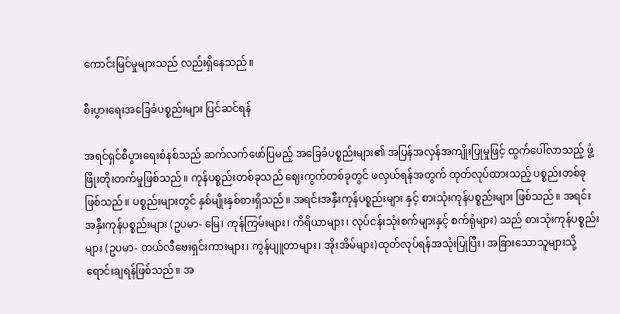ကောင်းမြင်မှုများသည် လည်းရှိနေသည်။

စီးပွားရေးအခြေခံပစ္စည်းများ ပြင်ဆင်ရန်

အရင်ရှင်စီပွားရေးစံနစ်သည် ဆက်လက်ဖော်ပြမည့် အခြေခံပစ္စည်းများ၏ အပြန်အလှန်အကျိုးပြုမှုဖြင့် ထွက်ပေါ်လာသည့် ဖွံ့ဖြိုးတိုးတက်မှုဖြစ်သည်။ ကုန်ပစ္စည်းတစ်ခုသည် ဈေးကွက်တစ်ခုတွင် ဖလှယ်ရန်အတွက် ထုတ်လုပ်ထားသည့် ပစ္စည်းတစ်ခု ဖြစ်သည်။ ပစ္စည်းများတွင် နှစ်မျိုးနှစ်စားရှိသည်။ အရင်းအနှီးကုန်ပစ္စည်းများ နှင့် စားသုံးကုန်ပစ္စည်းများ ဖြစ်သည်။ အရင်းအနှီးကုန်ပစ္စည်းများ (ဥပမာ- မြေ၊ ကုန်ကြမ်းများ၊ ကိရိယာများ၊ လုပ်ငန်းသုံးစက်များနှင့် စက်ရုံများ) သည် စားသုံးကုန်ပစ္စည်းများ (ဥပမာ- တယ်လီဗေးရှင်းကားများ၊ ကွန်ပျူတာများ၊ အိုးအိမ်များ)ထုတ်လုပ်ရန်အသုံးပြုပြီး၊ အခြားသောသူများသို့ ရောင်းချရန်ဖြစ်သည်။ အ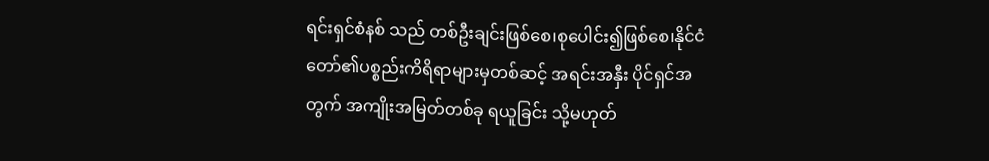ရင်းရှင်စံနစ် သည် တစ်ဦးချင်းဖြစ်စေ၊စုပေါင်း၍ဖြစ်စေ၊နိုင်ငံတော်၏ပစ္စည်းကိရိရာများမှတစ်ဆင့် အရင်းအနှီး ပိုင်ရှင်အတွက် အကျိုးအမြတ်တစ်ခု ရယူခြင်း သို့မဟုတ်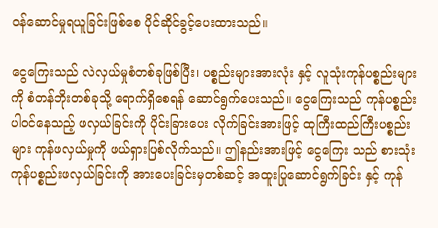ဝန်ဆောင်မှုရယူခြင်းဖြစ်စေ ပိုင်ဆိုင်ခွင့်ပေးထားသည်။

ငွေကြေးသည် လဲလှယ်မှုစံတစ်ခုဖြစ်ပြီး၊ ပစ္စည်းများအားလုံး နှင့် လူသုံးကုန်ပစ္စည်းများကို စံတန်ဘိုးတစ်ခုသို့ ရောက်ရှိစေရန် ဆောင်ရွက်ပေးသည်။ ငွေကြေးသည် ကုန်ပစ္စည်း ပါဝင်နေသည့် ဖလှယ်ခြင်းကို ပိုင်းခြားပေး လိုက်ခြင်းအားဖြင့် ထုကြီးထည်ကြီးပစ္စည်းများ ကုန်ဖလှယ်မှုကို ဖယ်ရှားပြစ်လိုက်သည်။ ဤနည်းအားဖြင့် ငွေကြေး သည် စားသုံးကုန်ပစ္စည်းဖလှယ်ခြင်းကို အားပေးခြင်းမှတစ်ဆင့် အထူးပြုဆောင်ရွက်ခြင်း နှင့် ကုန်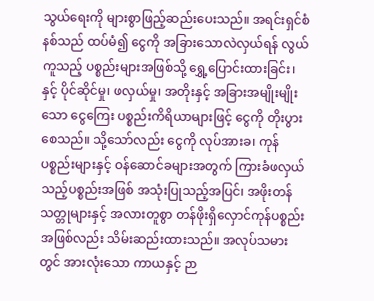သွယ်ရေးကို များစွာဖြည့်ဆည်းပေးသည်။ အရင်းရှင်စံနစ်သည် ထပ်မံ၍ ငွေကို အခြားသောလဲလှယ်ရန် လွယ်ကူသည့် ပစ္စည်းများအဖြစ်သို့ ရွှေ့ပြောင်းထားခြင်း၊ နှင့် ပိုင်ဆိုင်မှု၊ ဖလှယ်မှု၊ အတိုးနှင့် အခြားအမျိုးမျိုးသော ငွေကြေး ပစ္စည်းကိရိယာများဖြင့် ငွေကို တိုးပွားစေသည်။ သို့သော်လည်း ငွေကို လုပ်အားခ၊ ကုန်ပစ္စည်းများနှင့် ဝန်ဆောင်ခများအတွက် ကြားခံဖလှယ်သည့်ပစ္စည်းအဖြစ် အသုံးပြုသည့်အပြင်၊ အဖိုးတန်သတ္တုများနှင့် အလားတူစွာ တန်ဖိုးရှိလှောင်ကုန်ပစ္စည်းအဖြစ်လည်း သိမ်းဆည်းထားသည်။ အလုပ်သမားတွင် အားလုံးသော ကာယနှင့် ဉာ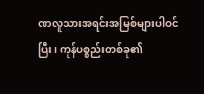ဏလူသားအရင်းအမြစ်များပါဝင်ပြီး၊ ကုန်ပစ္စည်းတစ်ခု၏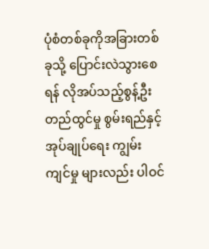ပုံစံတစ်ခုကိုအခြားတစ်ခုသို့ ပြောင်းလဲသွားစေရန် လိုအပ်သည့်စွန့်ဦးတည်ထွင်မှု စွမ်းရည်နှင့်အုပ်ချုပ်ရေး ကျွမ်းကျင်မှု များလည်း ပါဝင်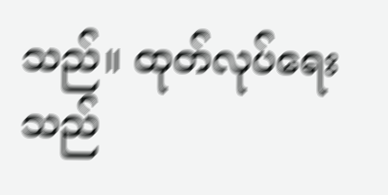သည်။ ထုတ်လုပ်ရေးသည်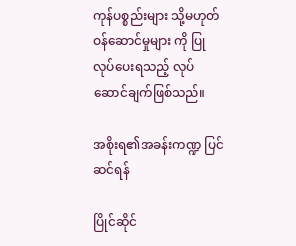ကုန်ပစ္စည်းများ သို့မဟုတ် ဝန်ဆောင်မှုများ ကို ပြုလုပ်ပေးရသည့် လုပ်ဆောင်ချက်ဖြစ်သည်။

အစိုးရ၏အခန်းကဏ္ဍ ပြင်ဆင်ရန်

ပြိုင်ဆိုင်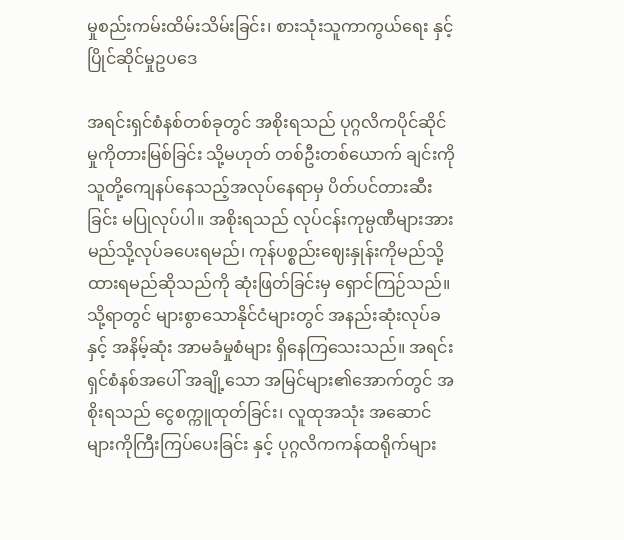မှုစည်းကမ်းထိမ်းသိမ်းခြင်း၊ စားသုံးသူကာကွယ်ရေး နှင့် ပြိုင်ဆိုင်မှုဥပဒေ

အရင်းရှင်စံနစ်တစ်ခုတွင် အစိုးရသည် ပုဂ္ဂလိကပိုင်ဆိုင်မှုကိုတားမြစ်ခြင်း သို့မဟုတ် တစ်ဦးတစ်ယောက် ချင်းကို သူတို့ကျေနပ်နေသည့်အလုပ်နေရာမှ ပိတ်ပင်တားဆီးခြင်း မပြုလုပ်ပါ။ အစိုးရသည် လုပ်ငန်းကုမ္ပဏီများအား မည်သို့လုပ်ခပေးရမည်၊ ကုန်ပစ္စည်းဈေးနှုန်းကိုမည်သို့ထားရမည်ဆိုသည်ကို ဆုံးဖြတ်ခြင်းမှ ရှောင်ကြဉ်သည်။ သို့ရာတွင် များစွာသောနိုင်ငံများတွင် အနည်းဆုံးလုပ်ခ နှင့် အနိမ့်ဆုံး အာမခံမှုစံများ ရှိနေကြသေးသည်။ အရင်းရှင်စံနစ်အပေါ် အချို့သော အမြင်များ၏အောက်တွင် အစိုးရသည် ငွေစက္ကူထုတ်ခြင်း၊ လူထုအသုံး အဆောင်များကိုကြီးကြပ်ပေးခြင်း နှင့် ပုဂ္ဂလိကကန်ထရိုက်များ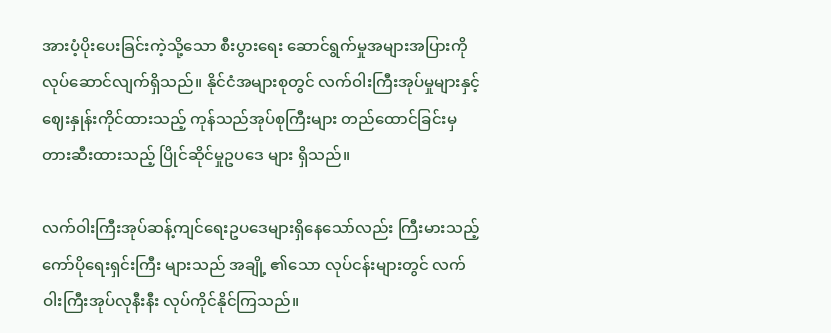အားပံ့ပိုးပေးခြင်းကဲ့သို့သော စီးပွားရေး ဆောင်ရွက်မှုအများအပြားကို လုပ်ဆောင်လျက်ရှိသည်။ နိုင်ငံအများစုတွင် လက်ဝါးကြီးအုပ်မှုများနှင့် ဈေးနှုန်းကိုင်ထားသည့် ကုန်သည်အုပ်စုကြီးများ တည်ထောင်ခြင်းမှ တားဆီးထားသည့် ပြိုင်ဆိုင်မှုဥပဒေ များ ရှိသည်။

လက်ဝါးကြီးအုပ်ဆန့်ကျင်ရေးဥပဒေများရှိနေသော်လည်း ကြီးမားသည့်ကော်ပိုရေးရှင်းကြီး များသည် အချို့ ၏သော လုပ်ငန်းများတွင် လက်ဝါးကြီးအုပ်လုနီးနီး လုပ်ကိုင်နိုင်ကြသည်။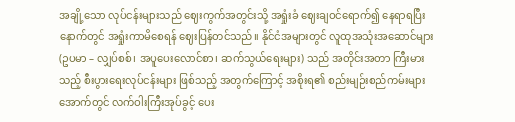အချို့သော လုပ်ငန်းများသည် ဈေးကွက်အတွင်းသို့ အရှုံးခံ ဈေးချဝင်ရောက်၍ နေရာရပြီးနောက်တွင် အရှုံးကာမိစေရန် ဈေးပြန်တင်သည်။ နိုင်ငံအများတွင် လူထုအသုံးအဆောင်များ (ဥပမာ – လျှပ်စစ်၊ အပူပေးလောင်စာ၊ ဆက်သွယ်ရေးများ) သည် အတိုင်းအတာ ကြီးမားသည့် စီးပွားရေးလုပ်ငန်းများ ဖြစ်သည့် အတွက်ကြောင့် အစိုးရ၏ စည်းမျဉ်းစည်ကမ်းများ အောက်တွင် လက်ဝါးကြီးအုပ်ခွင့် ပေး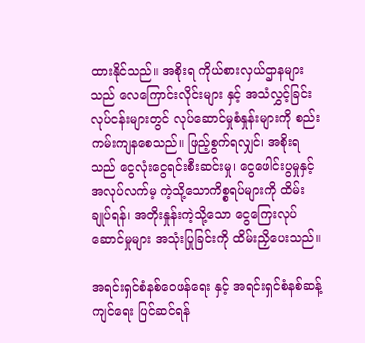ထားနိုင်သည်။ အစိုးရ ကိုယ်စားလှယ်ဌာနများသည် လေကြောင်းလိုင်းများ နှင့် အသံလွှင့်ခြင်းလုပ်ငန်းများတွင် လုပ်ဆောင်မှုစံနှုန်းများကို စည်းကမ်းကျနစေသည်။ ဖြည့်စွက်ရလျှင်၊ အစိုးရသည် ငွေလုံးငွေရင်းစီးဆင်းမှု၊ ငွေဖေါင်းပွမှုနှင့်အလုပ်လက်မ့ ကဲ့သို့သောကိစ္စရပ်များကို ထိမ်းချုပ်ရန်၊ အတိုးနှုန်းကဲ့သို့သော ငွေကြေးလုပ်ဆောင်မှုများ အသုံးပြုခြင်းကို ထိမ်းညှိပေးသည်။

အရင်းရှင်စံနစ်ဝေဖန်ရေး နှင့် အရင်းရှင်စံနစ်ဆန့်ကျင်ရေး ပြင်ဆင်ရန်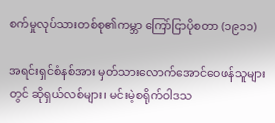စက်မှုလုပ်သားတစ်စု၏ကမ္ဘာ ကြော်ငြာပိုစတာ (၁၉၁၁)

အရင်းရှင်စံနစ်အား မှတ်သားလောက်အောင်ဝေဖန်သူများတွင် ဆိုရှယ်လစ်များ၊ မင်းမဲ့စရိုက်ဝါဒသ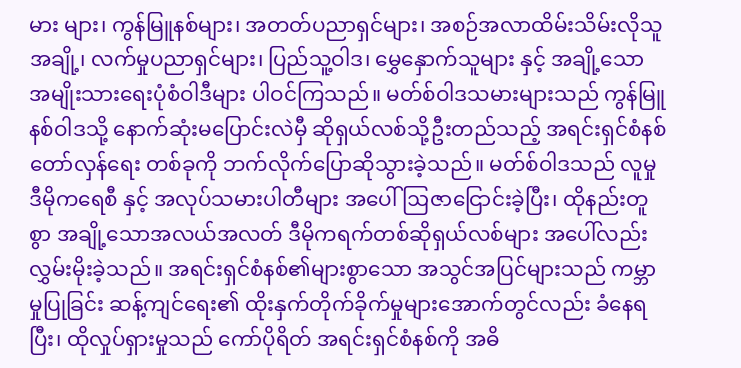မား များ၊ ကွန်မြူနစ်များ၊ အတတ်ပညာရှင်များ၊ အစဉ်အလာထိမ်းသိမ်းလိုသူအချို့၊ လက်မှုပညာရှင်များ၊ ပြည်သူ့ဝါဒ၊ မွှေနှောက်သူများ နှင့် အချို့သော အမျိုးသားရေးပုံစံဝါဒီများ ပါဝင်ကြသည်။ မတ်စ်ဝါဒသမားများသည် ကွန်မြူနစ်ဝါဒသို့ နောက်ဆုံးမပြောင်းလဲမှီ ဆိုရှယ်လစ်သို့ဦးတည်သည့် အရင်းရှင်စံနစ်တော်လှန်ရေး တစ်ခုကို ဘက်လိုက်ပြောဆိုသွားခဲ့သည်။ မတ်စ်ဝါဒသည် လူမှုဒီမိုကရေစီ နှင့် အလုပ်သမားပါတီများ အပေါ် ဩဇာငြောင်းခဲ့ပြီး၊ ထိုနည်းတူစွာ အချို့သောအလယ်အလတ် ဒီမိုကရက်တစ်ဆိုရှယ်လစ်များ အပေါ်လည်း လွှမ်းမိုးခဲ့သည်။ အရင်းရှင်စံနစ်၏များစွာသော အသွင်အပြင်များသည် ကမ္ဘာမှုပြုခြင်း ဆန့်ကျင်ရေး၏ ထိုးနှက်တိုက်ခိုက်မှုများအောက်တွင်လည်း ခံနေရပြီး၊ ထိုလှုပ်ရှားမှုသည် ကော်ပိုရိတ် အရင်းရှင်စံနစ်ကို အဓိ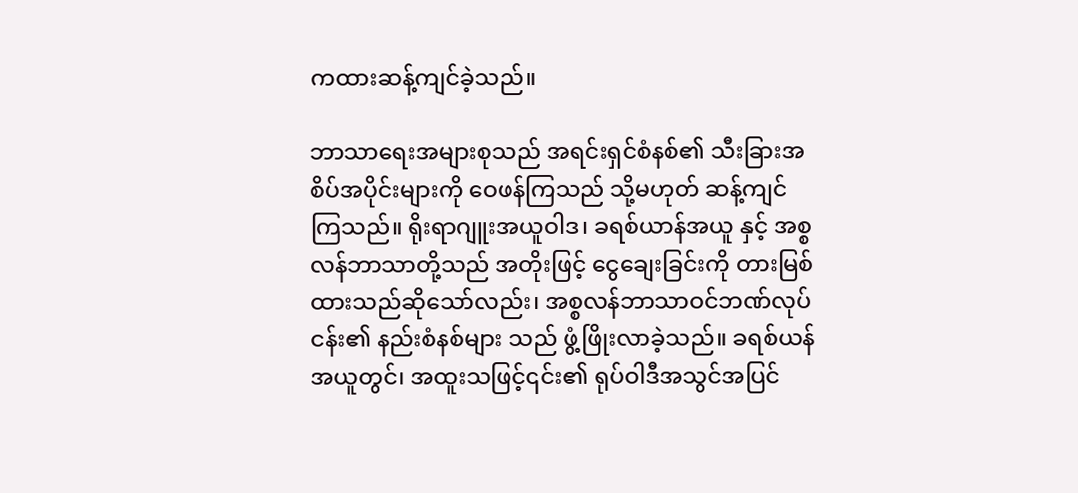ကထားဆန့်ကျင်ခဲ့သည်။

ဘာသာရေးအများစုသည် အရင်းရှင်စံနစ်၏ သီးခြားအစိပ်အပိုင်းများကို ဝေဖန်ကြသည် သို့မဟုတ် ဆန့်ကျင်ကြသည်။ ရိုးရာဂျူးအယူဝါဒ၊ ခရစ်ယာန်အယူ နှင့် အစ္စလန်ဘာသာတို့သည် အတိုးဖြင့် ငွေချေးခြင်းကို တားမြစ်ထားသည်ဆိုသော်လည်း၊ အစ္စလန်ဘာသာဝင်ဘဏ်လုပ်ငန်း၏ နည်းစံနစ်များ သည် ဖွံ့ဖြိုးလာခဲ့သည်။ ခရစ်ယန်အယူတွင်၊ အထူးသဖြင့်၎င်း၏ ရုပ်ဝါဒီအသွင်အပြင်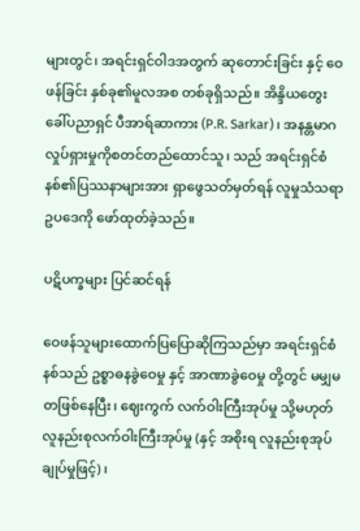များတွင်၊ အရင်းရှင်ဝါဒအတွက် ဆုတောင်းခြင်း နှင့် ဝေဖန်ခြင်း နှစ်ခု၏မူလအစ တစ်ခုရှိသည်။ အိန္ဒိယတွေးခေါ်ပညာရှင် ပီအာရ်ဆာကား (P.R. Sarkar)၊ အနန္တမာဂလှုပ်ရှားမှုကိုစတင်တည်ထောင်သူ၊ သည် အရင်းရှင်စံနစ်၏ပြဿနာများအား ရှာဖွေသတ်မှတ်ရန် လူမှုသံသရာဥပဒေကို ဖော်ထုတ်ခဲ့သည်။

ပဋိပက္ခများ ပြင်ဆင်ရန်

ဝေဖန်သူများထောက်ပြပြောဆိုကြသည်မှာ အရင်းရှင်စံနစ်သည် ဥစ္စာဓနခွဲဝေမှု နှင့် အာဏာခွဲဝေမှု တို့တွင် မမျှမတဖြစ်နေပြီး၊ ဈေးကွက် လက်ဝါးကြီးအုပ်မှု သို့မဟုတ် လူနည်းစုလက်ဝါးကြီးအုပ်မှု (နှင့် အစိုးရ လူနည်းစုအုပ်ချုပ်မှုဖြင့်)၊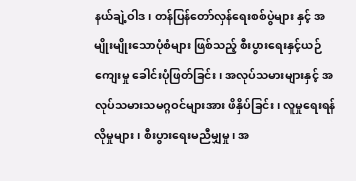နယ်ချဲ့ဝါဒ၊ တန်ပြန်တော်လှန်ရေးစစ်ပွဲများ နှင့် အမျိုးမျိုးသောပုံစံများ ဖြစ်သည့် စီးပွားရေးနှင့်ယဉ်ကျေးမှု ခေါင်းပုံဖြတ်ခြင်း၊ အလုပ်သမားများနှင့် အလုပ်သမားသမဂ္ဂဝင်များအား ဖိနှိပ်ခြင်း၊ လူမှုရေးရန်လိုမှုများ၊ စီးပွားရေးမညီမျှမှု၊ အ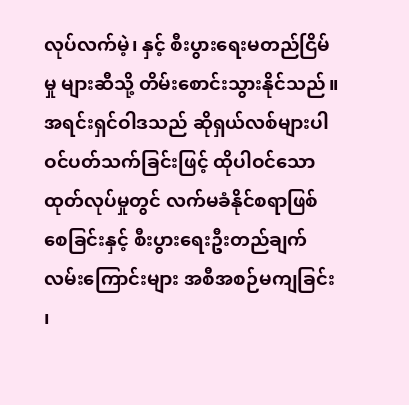လုပ်လက်မဲ့၊ နှင့် စီးပွားရေးမတည်ငြိမ်မှု များဆီသို့ တိမ်းစောင်းသွားနိုင်သည်။ အရင်းရှင်ဝါဒသည် ဆိုရှယ်လစ်များပါဝင်ပတ်သက်ခြင်းဖြင့် ထိုပါဝင်သောထုတ်လုပ်မှုတွင် လက်မခံနိုင်စရာဖြစ်စေခြင်းနှင့် စီးပွားရေးဦးတည်ချက်လမ်းကြောင်းများ အစီအစဉ်မကျခြင်း ၊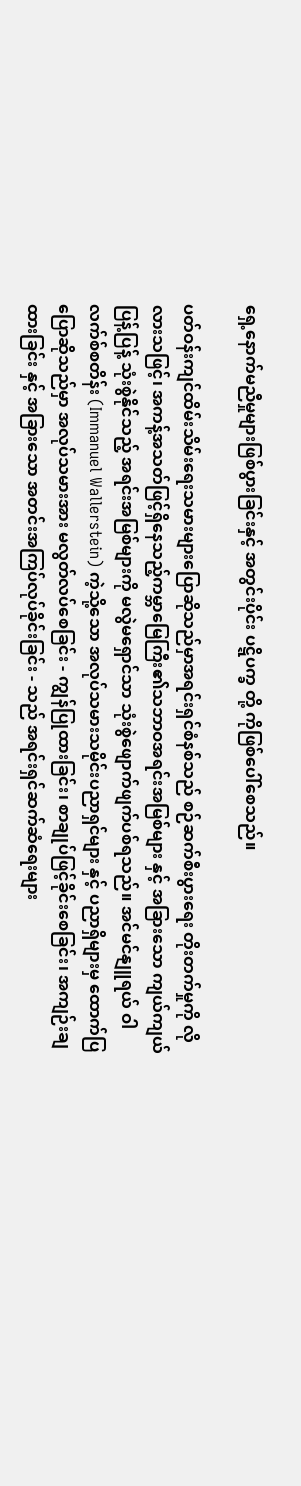ရှေ့နောက်မညီမှုများဖြစ်ပွားခြင်းနှင့် အတွင်းပိုင်း ပဋ္ဋိပက္ခ တို့ ကိုဖြစ်ပေါ်စေသည်။

ပတ်ဝန်းကျင်ထိမ်းသိမ်းရေးသမားများပြောဆိုသည်မှာအရင်းရှင်စံနစ်သည် စဉ်ဆက်စီးပွားရေး တိုးတက်မှုကို လိုလားသဖြင့်၊ အကန့်အသတ်ဖြင့်ရှိနေသည့်ကမ္ဘာမြေကြီး၏သဘာဝအရင်းအမြစ်များ နှင့် အခြားသော ကျယ်ကျယ်ပြန့်ပြန့် သုံးစွဲနိုင်သည့် အရင်းအမြစ်များကို မလွဲမရှောင်သာ သုံးစွဲဖျောက်ဖျက်ပစ်ရသည်။ အင်မင်နျူရယ် ဝါလက်စ်စတိန်း (Immanuel Wallerstein) ကဲ့သို့သော အလုပ်သမားသမိုင်းပညာရှင်များ နှင့် ပညာရှိများမှ ထောက်ပြပြောဆိုသည်မှာ အလုပ်သမားအား မလွတ်လပ်စေခြင်း - ကျွန်ပြုထားခြင်း၊ စာချုပ်ဖြင့်ခိုင်းစေခြင်း၊ အကျဉ်းချထားခြင်း နှင့် အခြားသော အတင်းအကြပ်လုပ်ခိုင်းခြင်း - သည် အရင်းရှင်ဆက်ဆံရေးများ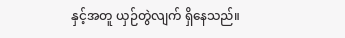နှင့်အတူ ယှဉ်တွဲလျက် ရှိနေသည်။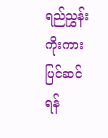ရည်ညွှန်းကိုးကား ပြင်ဆင်ရန်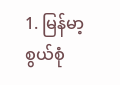1. မြန်မာ့စွယ်စုံ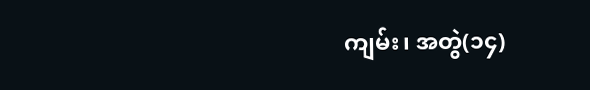ကျမ်း၊ အတွဲ(၁၄)